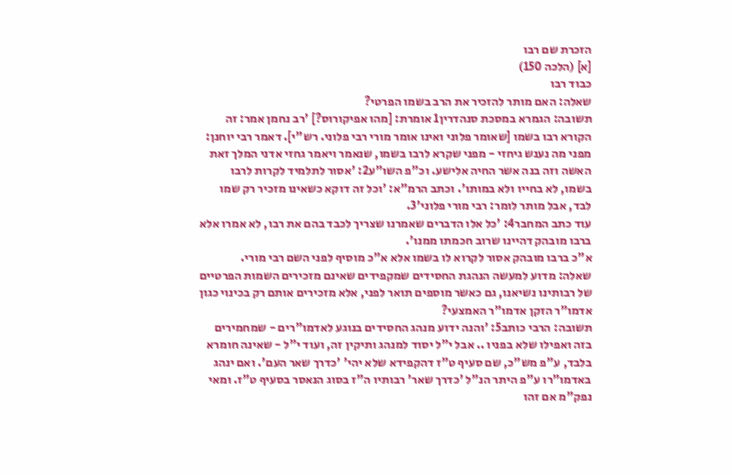הזכרת שם רבו
[א] (הלכה 150)
כבוד רבו
שאלה: האם מותר להזכיר את הרב בשמו הפרטי?
תשובה: הגמרא במסכת סנהדרין1 אומרת: [מהו אפיקורוס?] 'רב נחמן אמר: זה הקורא רבו בשמו [שאומר פלוני ואינו אומר מורי רבי פלוני. רש"י]. דאמר רבי יוחנן: מפני מה נענש גיחזי - מפני שקרא לרבו בשמו, שנאמר ויאמר גחזי אדני המלך זאת האשה וזה בנה אשר החיה אלישע. וכ"פ השו"ע2: 'אסור לתלמיד לקרות לרבו בשמו, לא בחייו ולא במותו'. וכתב הרמ"א: 'וכל זה דוקא כשאינו מזכיר רק שמו לבד, אבל מותר לומר: רבי מורי פלוני'3.
עוד כתב המחבר4: 'כל אלו הדברים שאמרנו שצריך לכבד בהם את רבו, לא אמרו אלא ברבו מובהק דהיינו שרוב חכמתו ממנו'.
א"כ ברבו מובהק אסור לקרוא לו בשמו אלא א"כ מוסיף לפני השם רבי מורי.
שאלה: מדוע למעשה הנהגת החסידים שמקפידים שאינם מזכירים השמות הפרטיים של רבותינו נשיאנו, גם כאשר מוספים תואר לפני, אלא מזכירים אותם רק בכינוי כגון אדמו"ר הזקן אדמו"ר האמצעי?
תשובה: הרבי כותב5: 'והנה ידוע מנהג החסידים בנוגע לאדמו"רים - שמחמירים בזה ואפילו שלא בפניו .. אבל י"ל יסוד למנהג ותיקין זה, ועוד י"ל - שאינה חומרא בלבד, ע"פ מש"כ, שם סעיף ט"ז דהקפידא שלא יהי' 'כדרך שאר העם'. ואם ינהג באדמו"רו ע"פ היתר הנ"ל 'כדרך שאר' רבותיו ה"ז בסוג הנאסר בסעיף ט"ז. ומאי נפק"מ אם זהו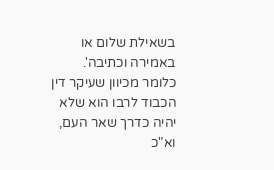בשאילת שלום או באמירה וכתיבה'.
כלומר מכיוון שעיקר דין הכבוד לרבו הוא שלא יהיה כדרך שאר העם, וא"כ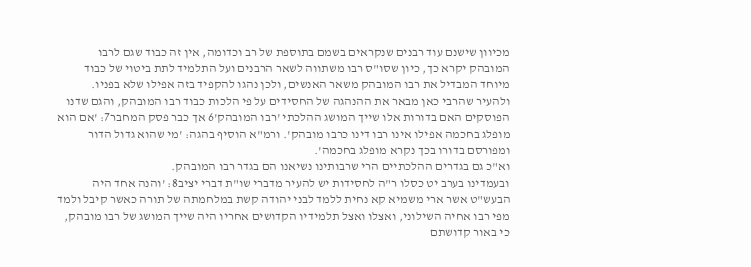מכיוון שישנם עוד רבנים שנקראים בשמם בתוספת של רב וכדומה, אין זה כבוד שגם לרבו המובהק יקרא כך, כיון שסו"ס רבו משתווה לשאר הרבנים ועל התלמיד לתת ביטוי של כבוד מיוחד המבדיל את רבו המובהק משאר האנשים, ולכן נהגו להקפיד בזה אפילו שלא בפניו.
ולהעיר שהרבי כאן מבאר את ההנהגה של החסידים על פי הלכות כבוד רבו המובהק, והגם שדנו הפוסקים האם בדורות אלו שייך המושג ההלכתי 'רבו המובהק'6 אך כבר פסק המחבר7: 'אם הוא מופלג בחכמה אפילו אינו רבו דינו כרבו מובהק'. ורמ"א הוסיף בהגה: 'מי שהוא גדול הדור ומפורסם בדורו בכך נקרא מופלג בחכמה'.
וא"כ גם בגדרים ההלכתיים הרי שרבותינו נשיאנו הם בגדר רבו המובהק.
ובעמדינו בערב יט כסלו ר"ה לחסידות יש להעיר מדברי שו"ת דברי יציב8: 'והנה אחד היה הבעש"ט אשר ארי משמיא קא נחית ללמד לבני יהודה קשת במלחמתה של תורה כאשר קיבל ולמד מפי רבו אחיה השילוני, ואצלו ואצל תלמידיו הקדושים אחריו היה שייך המושג של רבו מובהק, כי באור קדושתם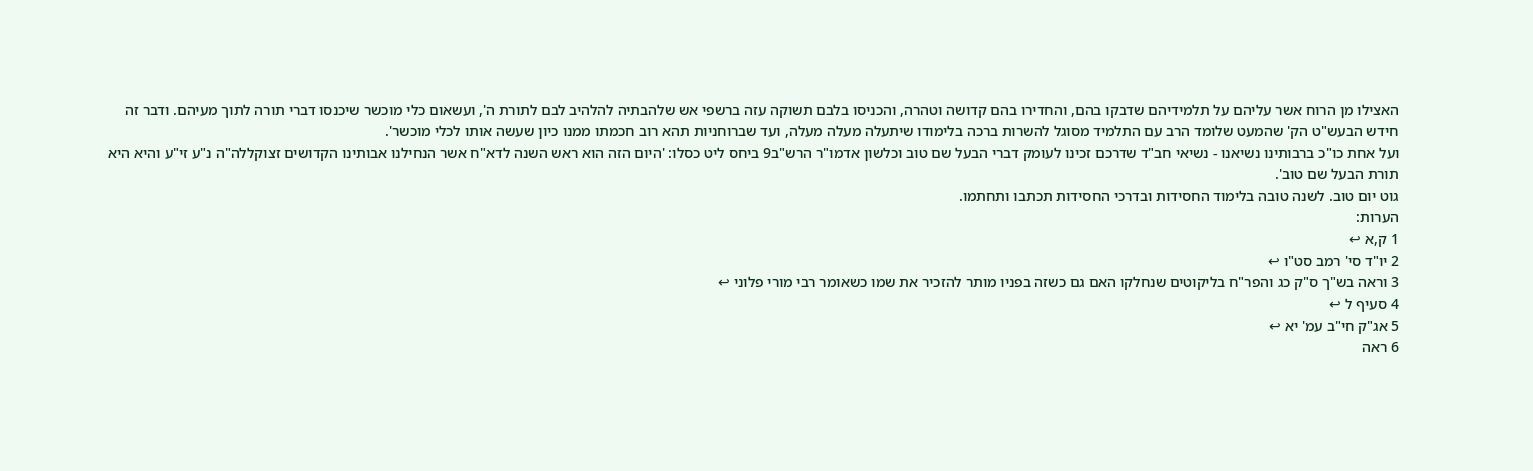האצילו מן הרוח אשר עליהם על תלמידיהם שדבקו בהם, והחדירו בהם קדושה וטהרה, והכניסו בלבם תשוקה עזה ברשפי אש שלהבתיה להלהיב לבם לתורת ה', ועשאום כלי מוכשר שיכנסו דברי תורה לתוך מעיהם. ודבר זה חידש הבעש"ט הק' שהמעט שלומד הרב עם התלמיד מסוגל להשרות ברכה בלימודו שיתעלה מעלה מעלה, ועד שברוחניות תהא רוב חכמתו ממנו כיון שעשה אותו לכלי מוכשר'.
ועל אחת כו"כ ברבותינו נשיאנו - נשיאי חב"ד שדרכם זכינו לעומק דברי הבעל שם טוב וכלשון אדמו"ר הרש"ב9 ביחס ליט כסלו: 'היום הזה הוא ראש השנה לדא"ח אשר הנחילנו אבותינו הקדושים זצוקללה"ה נ"ע זי"ע והיא היא תורת הבעל שם טוב'.
גוט יום טוב. לשנה טובה בלימוד החסידות ובדרכי החסידות תכתבו ותחתמו.
הערות:
1 ק,א ↩
2 יו"ד סי' רמב סט"ו ↩
3 וראה בש"ך ס"ק כג והפר"ח בליקוטים שנחלקו האם גם כשזה בפניו מותר להזכיר את שמו כשאומר רבי מורי פלוני ↩
4 סעיף ל ↩
5 אג"ק חי"ב עמ' יא ↩
6 ראה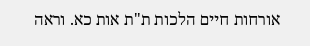אורחות חיים הלכות ת"ת אות כא. וראה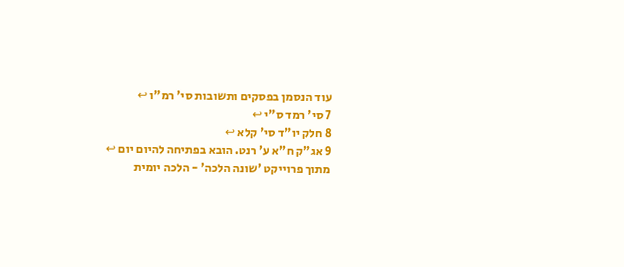עוד הנסמן בפסקים ותשובות סי' רמ"ו ↩
7 סי' רמד ס"י ↩
8 חלק יו"ד סי' קלא ↩
9 אג"ק ח"א ע' רנט. הובא בפתיחה להיום יום ↩
מתוך פרוייקט 'שונה הלכה' - הלכה יומית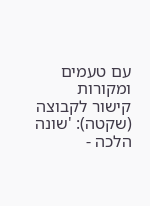עם טעמים ומקורות
קישור לקבוצה (שקטה): 'שונה הלכה -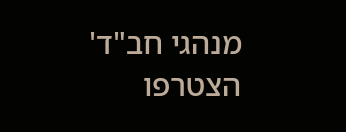מנהגי חב"ד'
הצטרפו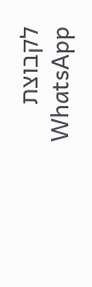לקבוצת WhatsApp